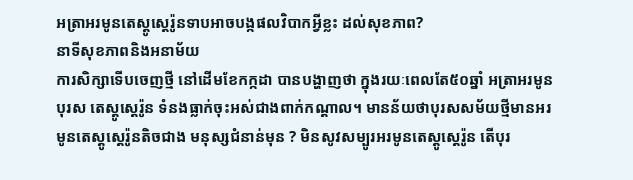អត្រាអរមូនតេស្តូស្តេរ៉ូនទាបអាចបង្កផលវិបាកអ្វីខ្លះ ដល់សុខភាព?
នាទីសុខភាពនិងអនាម័យ
ការសិក្សាទើបចេញថ្មី នៅដើមខែកក្កដា បានបង្ហាញថា ក្នុងរយៈពេលតែ៥០ឆ្នាំ អត្រាអរមូនបុរស តេស្តូស្តេរ៉ូន ទំនងធ្លាក់ចុះអស់ជាងពាក់កណ្តាល។ មានន័យថាបុរសសម័យថ្មីមានអរមូនតេស្តូស្តេរ៉ូនតិចជាង មនុស្សជំនាន់មុន ? មិនសូវសម្បូរអរមូនតេស្តូស្តេរ៉ូន តើបុរ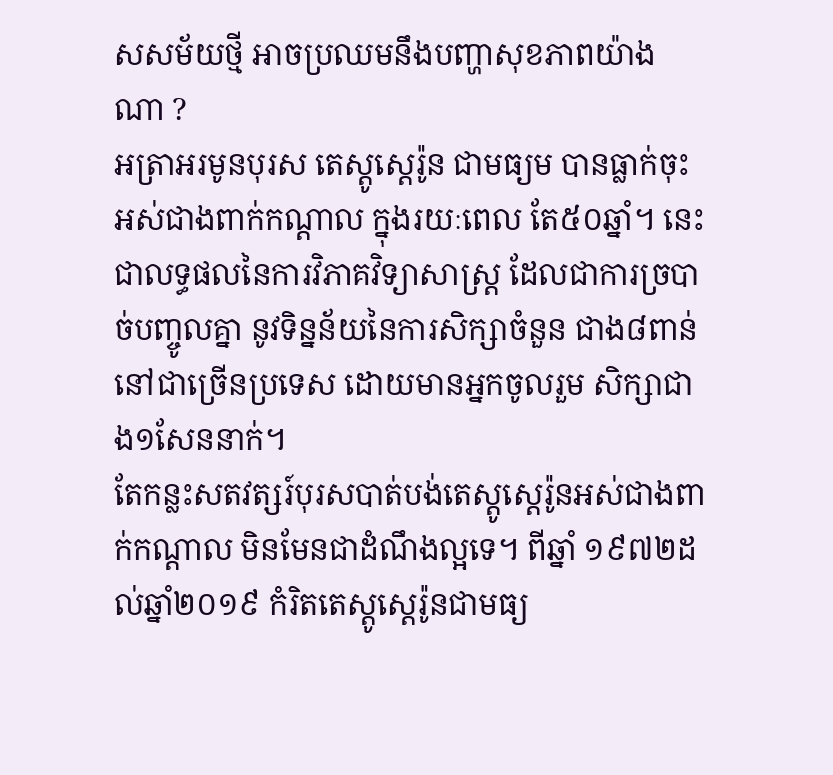សសម័យថ្មី អាចប្រឈមនឹងបញ្ហាសុខភាពយ៉ាងណា ?
អត្រាអរមូនបុរស តេស្តូស្តេរ៉ូន ជាមធ្យម បានធ្លាក់ចុះ អស់ជាងពាក់កណ្តាល ក្នុងរយៈពេល តែ៥០ឆ្នាំ។ នេះ ជាលទ្ធផលនៃការវិភាគវិទ្យាសាស្ត្រ ដែលជាការច្របាច់បញ្ចូលគ្នា នូវទិន្នន័យនៃការសិក្សាចំនួន ជាង៨ពាន់ នៅជាច្រើនប្រទេស ដោយមានអ្នកចូលរួម សិក្សាជាង១សែននាក់។
តែកន្លះសតវត្សរ៍បុរសបាត់បង់តេស្តូស្តេរ៉ូនអស់ជាងពាក់កណ្តាល មិនមែនជាដំណឹងល្អទេ។ ពីឆ្នាំ ១៩៧២ដល់ឆ្នាំ២០១៩ កំរិតតេស្តូស្តេរ៉ូនជាមធ្យ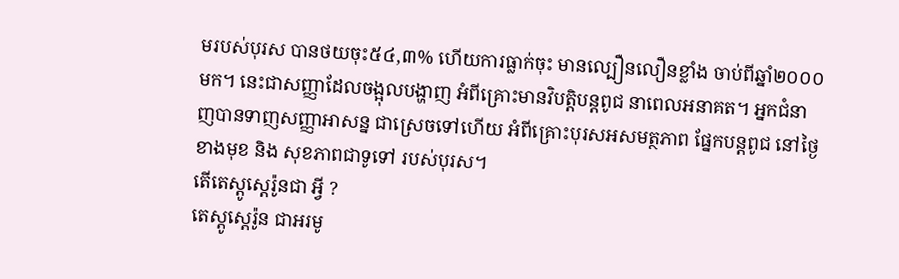មរបស់បុរស បានថយចុះ៥៤,៣% ហើយការធ្លាក់ចុះ មានល្បឿនលឿនខ្លាំង ចាប់ពីឆ្នាំ២០០០មក។ នេះជាសញ្ញាដែលចង្អុលបង្ហាញ អំពីគ្រោះមានវិបត្តិបន្តពូជ នាពេលអនាគត។ អ្នកជំនាញបានទាញសញ្ញាអាសន្ន ជាស្រេចទៅហើយ អំពីគ្រោះបុរសអសមត្ថភាព ផ្នែកបន្តពូជ នៅថ្ងៃខាងមុខ និង សុខភាពជាទូទៅ របស់បុរស។
តើតេស្តូស្តេរ៉ូនជា អ្វី ?
តេស្តូស្តេរ៉ូន ជាអរមូ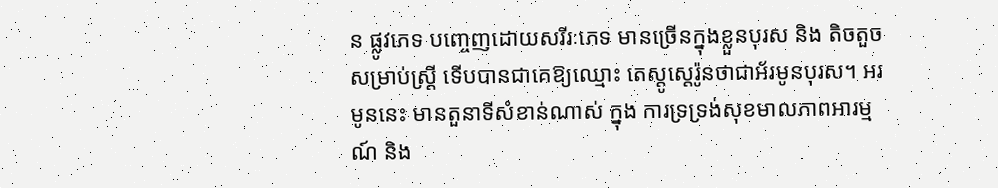ន ផ្លូវភេទ បញ្ចេញដោយសរីរៈភេទ មានច្រើនក្នុងខ្លួនបុរស និង តិចតួច សម្រាប់ស្ត្រី ទើបបានជាគេឱ្យឈ្មោះ តេស្តូស្តេរ៉ូនថាជាអ័រមូនបុរស។ អរមូននេះ មានតួនាទីសំខាន់ណាស់ ក្នុង ការទ្រទ្រង់សុខមាលភាពអារម្មណ៍ និង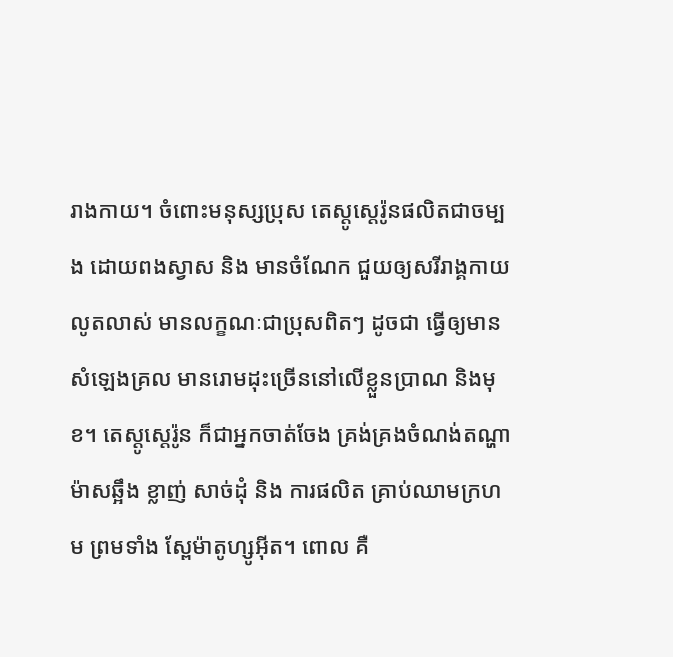រាងកាយ។ ចំពោះមនុស្សប្រុស តេស្តូស្តេរ៉ូនផលិតជាចម្បង ដោយពងស្វាស និង មានចំណែក ជួយឲ្យសរីរាង្គកាយលូតលាស់ មានលក្ខណៈជាប្រុសពិតៗ ដូចជា ធ្វើឲ្យមានសំឡេងគ្រល មានរោមដុះច្រើននៅលើខ្លួនប្រាណ និងមុខ។ តេស្តូស្តេរ៉ូន ក៏ជាអ្នកចាត់ចែង គ្រង់គ្រងចំណង់តណ្ហា ម៉ាសឆ្អឹង ខ្លាញ់ សាច់ដុំ និង ការផលិត គ្រាប់ឈាមក្រហម ព្រមទាំង ស្ពែម៉ាតូហ្សូអ៊ីត។ ពោល គឺ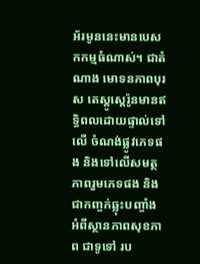អ័រមូននេះមានបេសកកម្មធំណាស់។ ជាតំណាង មោទនភាពបុរស តេស្តូស្តេរ៉ូនមានឥទ្ធិពលដោយផ្ទាល់ទៅលើ ចំណង់ផ្លូវភេទផង និងទៅលើសមត្ថភាពរួមភេទផង និង ជាកញ្ចក់ឆ្លុះបញ្ចាំង អំពីស្ថានភាពសុខភាព ជាទូទៅ រប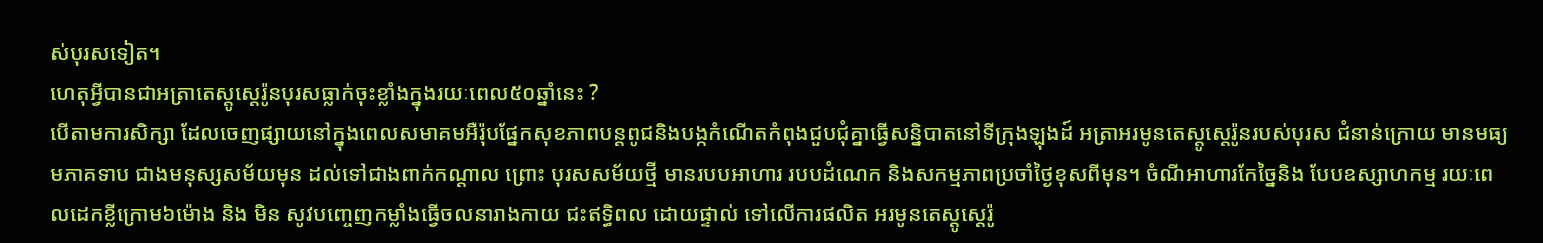ស់បុរសទៀត។
ហេតុអ្វីបានជាអត្រាតេស្តូស្តេរ៉ូនបុរសធ្លាក់ចុះខ្លាំងក្នុងរយៈពេល៥០ឆ្នាំនេះ ?
បើតាមការសិក្សា ដែលចេញផ្សាយនៅក្នុងពេលសមាគមអឺរ៉ុបផ្នែកសុខភាពបន្តពូជនិងបង្កកំណើតកំពុងជួបជុំគ្នាធ្វើសន្និបាតនៅទីក្រុងឡុងដ៍ អត្រាអរមូនតេស្តូស្តេរ៉ូនរបស់បុរស ជំនាន់ក្រោយ មានមធ្យមភាគទាប ជាងមនុស្សសម័យមុន ដល់ទៅជាងពាក់កណ្តាល ព្រោះ បុរសសម័យថ្មី មានរបបអាហារ របបដំណេក និងសកម្មភាពប្រចាំថ្ងៃខុសពីមុន។ ចំណីអាហារកែច្នៃនិង បែបឧស្សាហកម្ម រយៈពេលដេកខ្លីក្រោម៦ម៉ោង និង មិន សូវបញ្ចេញកម្លាំងធ្វើចលនារាងកាយ ជះឥទ្ធិពល ដោយផ្ទាល់ ទៅលើការផលិត អរមូនតេស្តូស្តេរ៉ូ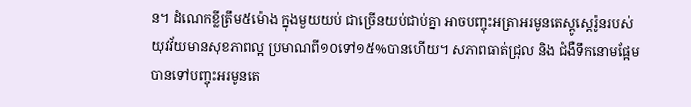ន។ ដំណេកខ្លីត្រឹម៥ម៉ោង ក្នុងមួយយប់ ជាច្រើនយប់ជាប់គ្នា អាចបញ្ចុះអត្រាអរមូនតេស្តូស្តេរ៉ូនរបស់យុវវ័យមានសុខភាពល្អ ប្រមាណពី១០ទៅ១៥%បានហើយ។ សភាពធាត់ជ្រុល និង ជំងឺទឹកនោមផ្អែម បានទៅបញ្ចុះអរមូនតេ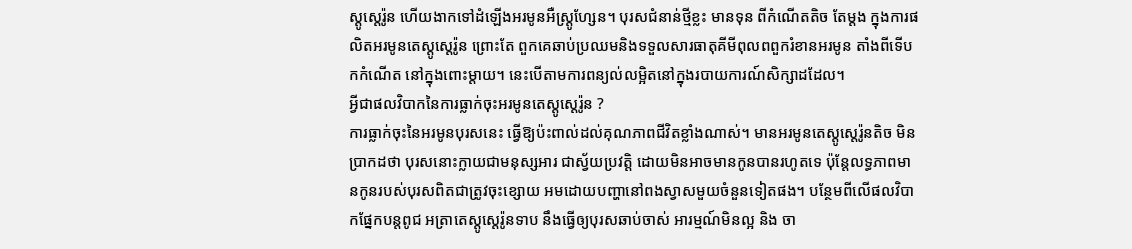ស្តូស្តេរ៉ូន ហើយងាកទៅដំឡើងអរមូនអឺស្ត្រូហ្សែន។ បុរសជំនាន់ថ្មីខ្លះ មានទុន ពីកំណើតតិច តែម្តង ក្នុងការផលិតអរមូនតេស្តូស្តេរ៉ូន ព្រោះតែ ពួកគេឆាប់ប្រឈមនិងទទួលសារធាតុគីមីពុលពពួករំខានអរមូន តាំងពីទើប កកំណើត នៅក្នុងពោះម្តាយ។ នេះបើតាមការពន្យល់លម្អិតនៅក្នុងរបាយការណ៍សិក្សាដដែល។
អ្វីជាផលវិបាកនៃការធ្លាក់ចុះអរមូនតេស្តូស្តេរ៉ូន ?
ការធ្លាក់ចុះនៃអរមូនបុរសនេះ ធ្វើឱ្យប៉ះពាល់ដល់គុណភាពជីវិតខ្លាំងណាស់។ មានអរមូនតេស្តូស្តេរ៉ូនតិច មិនប្រាកដថា បុរសនោះក្លាយជាមនុស្សអារ ជាស្វ័យប្រវត្តិ ដោយមិនអាចមានកូនបានរហូតទេ ប៉ុន្តែលទ្ធភាពមានកូនរបស់បុរសពិតជាត្រូវចុះខ្សោយ អមដោយបញ្ហានៅពងស្វាសមួយចំនួនទៀតផង។ បន្ថែមពីលើផលវិបាកផ្នែកបន្តពូជ អត្រាតេស្តូស្តេរ៉ូនទាប នឹងធ្វើឲ្យបុរសឆាប់ចាស់ អារម្មណ៍មិនល្អ និង ចា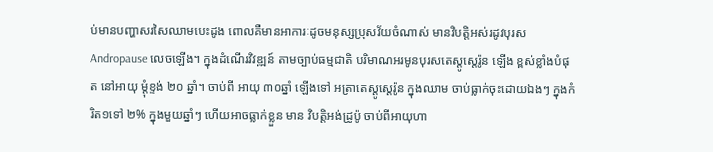ប់មានបញ្ហាសរសៃឈាមបេះដូង ពោលគឺមានអាការៈដូចមនុស្សប្រុសវ័យចំណាស់ មានវិបត្តិអស់រដូវបុរស Andropause លេចឡើង។ ក្នុងដំណើរវិវឌ្ឍន៍ តាមច្បាប់ធម្មជាតិ បរិមាណអរមូនបុរសតេស្តូស្តេរ៉ូន ឡើង ខ្ពស់ខ្លាំងបំផុត នៅអាយុ ម្តុំខ្ទង់ ២០ ឆ្នាំ។ ចាប់ពី អាយុ ៣០ឆ្នាំ ឡើងទៅ អត្រាតេស្តូស្តេរ៉ូន ក្នុងឈាម ចាប់ធ្លាក់ចុះដោយឯងៗ ក្នុងកំរិត១ទៅ ២% ក្នុងមួយឆ្នាំៗ ហើយអាចធ្លាក់ខ្លួន មាន វិបត្តិអង់ដ្រូប៉ូ ចាប់ពីអាយុហា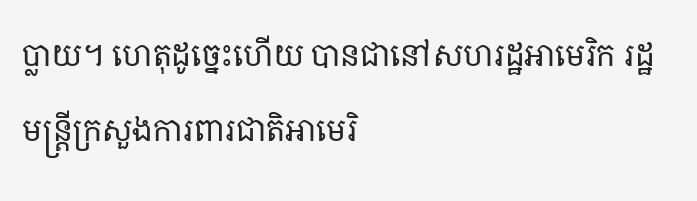ប្លាយ។ ហេតុដូច្នេះហើយ បានជានៅសហរដ្ឋអាមេរិក រដ្ឋមន្ត្រីក្រសួងការពារជាតិអាមេរិ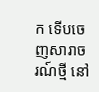ក ទើបចេញសារាចរណ៍ថ្មី នៅ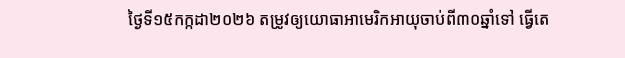ថ្ងៃទី១៥កក្កដា២០២៦ តម្រូវឲ្យយោធាអាមេរិកអាយុចាប់ពី៣០ឆ្នាំទៅ ធ្វើតេ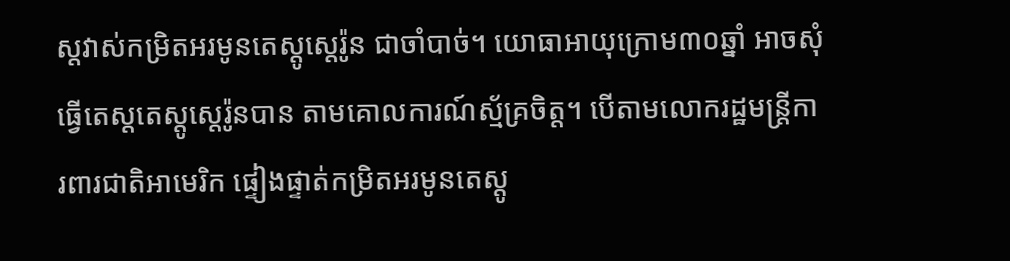ស្តវាស់កម្រិតអរមូនតេស្តូស្តេរ៉ូន ជាចាំបាច់។ យោធាអាយុក្រោម៣០ឆ្នាំ អាចសុំធ្វើតេស្តតេស្តូស្តេរ៉ូនបាន តាមគោលការណ៍ស្ម័គ្រចិត្ត។ បើតាមលោករដ្ឋមន្ត្រីការពារជាតិអាមេរិក ផ្ទៀងផ្ទាត់កម្រិតអរមូនតេស្តូ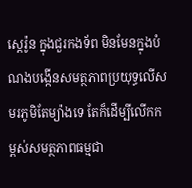ស្តេរ៉ូន ក្នុងជួរកងទ័ព មិនមែនក្នុងបំណងបង្កើនសមត្ថភាពប្រយុទ្ធលើសមរភូមិតែម្យ៉ាងទេ តែក៏ដើម្បីលើកកម្ពស់សមត្ថភាពធម្មជា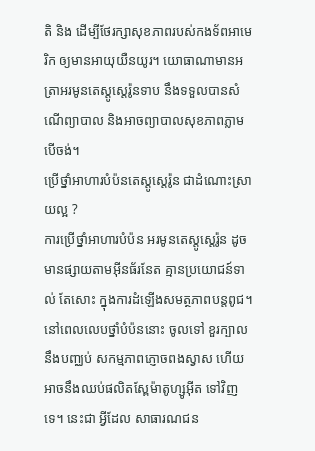តិ និង ដើម្បីថែរក្សាសុខភាពរបស់កងទ័ពអាមេរិក ឲ្យមានអាយុយឺនយូរ។ យោធាណាមានអត្រាអរមូនតេស្តូស្តេរ៉ូនទាប នឹងទទួលបានសំណើព្យាបាល និងអាចព្យាបាលសុខភាពភ្លាម បើចង់។
ប្រើថ្នាំអាហារបំប៉នតេស្តូស្តេរ៉ូន ជាដំណោះស្រាយល្អ ?
ការប្រើថ្នាំអាហារបំប៉ន អរមូនតេស្តូស្តេរ៉ូន ដូចមានផ្សាយតាមអ៊ីនធ័រនែត គ្មានប្រយោជន៍ទាល់ តែសោះ ក្នុងការដំឡើងសមត្ថភាពបន្តពូជ។ នៅពេលលេបថ្នាំបំប៉ននោះ ចូលទៅ ខួរក្បាលនឹងបញ្ឈប់ សកម្មភាពភ្ញោចពងស្វាស ហើយអាចនឹងឈប់ផលិតស្ពែម៉ាតូហ្សូអ៊ីត ទៅវិញទេ។ នេះជា អ្វីដែល សាធារណជន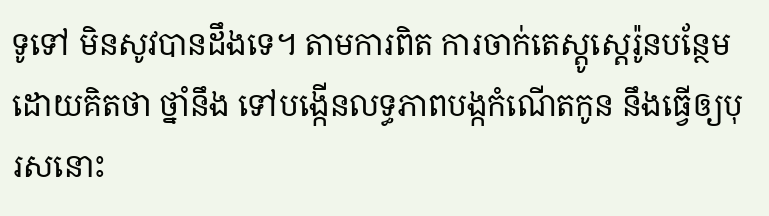ទូទៅ មិនសូវបានដឹងទេ។ តាមការពិត ការចាក់តេស្តូស្តេរ៉ូនបន្ថែម ដោយគិតថា ថ្នាំនឹង ទៅបង្កើនលទ្ធភាពបង្កកំណើតកូន នឹងធ្វើឲ្យបុរសនោះ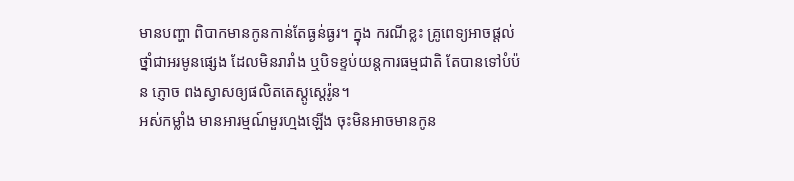មានបញ្ហា ពិបាកមានកូនកាន់តែធ្ងន់ធ្ងរ។ ក្នុង ករណីខ្លះ គ្រូពេទ្យអាចផ្តល់ថ្នាំជាអរមូនផ្សេង ដែលមិនរារាំង ឬបិទខ្ទប់យន្តការធម្មជាតិ តែបានទៅបំប៉ន ភ្ញោច ពងស្វាសឲ្យផលិតតេស្តូស្តេរ៉ូន។
អស់កម្លាំង មានអារម្មណ៍មួរហ្មងឡើង ចុះមិនអាចមានកូន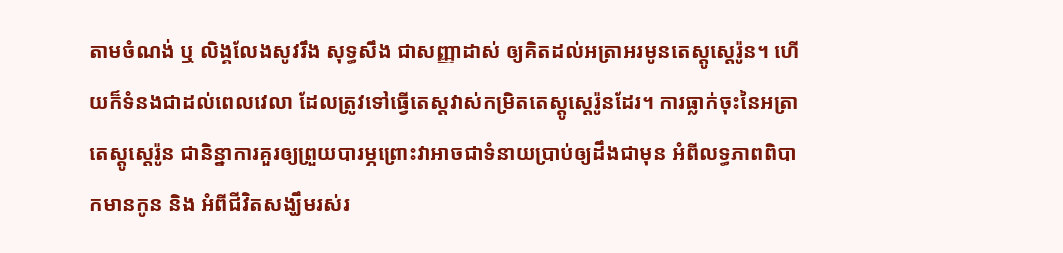តាមចំណង់ ឬ លិង្គលែងសូវរឹង សុទ្ធសឹង ជាសញ្ញាដាស់ ឲ្យគិតដល់អត្រាអរមូនតេស្តូស្តេរ៉ូន។ ហើយក៏ទំនងជាដល់ពេលវេលា ដែលត្រូវទៅធ្វើតេស្តវាស់កម្រិតតេស្តូស្តេរ៉ូនដែរ។ ការធ្លាក់ចុះនៃអត្រាតេស្តូស្តេរ៉ូន ជានិន្នាការគួរឲ្យព្រួយបារម្ភព្រោះវាអាចជាទំនាយប្រាប់ឲ្យដឹងជាមុន អំពីលទ្ធភាពពិបាកមានកូន និង អំពីជីវិតសង្ឃឹមរស់រ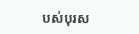បស់បុរស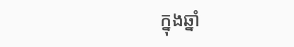ក្នុងឆ្នាំ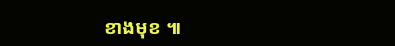ខាងមុខ ៕